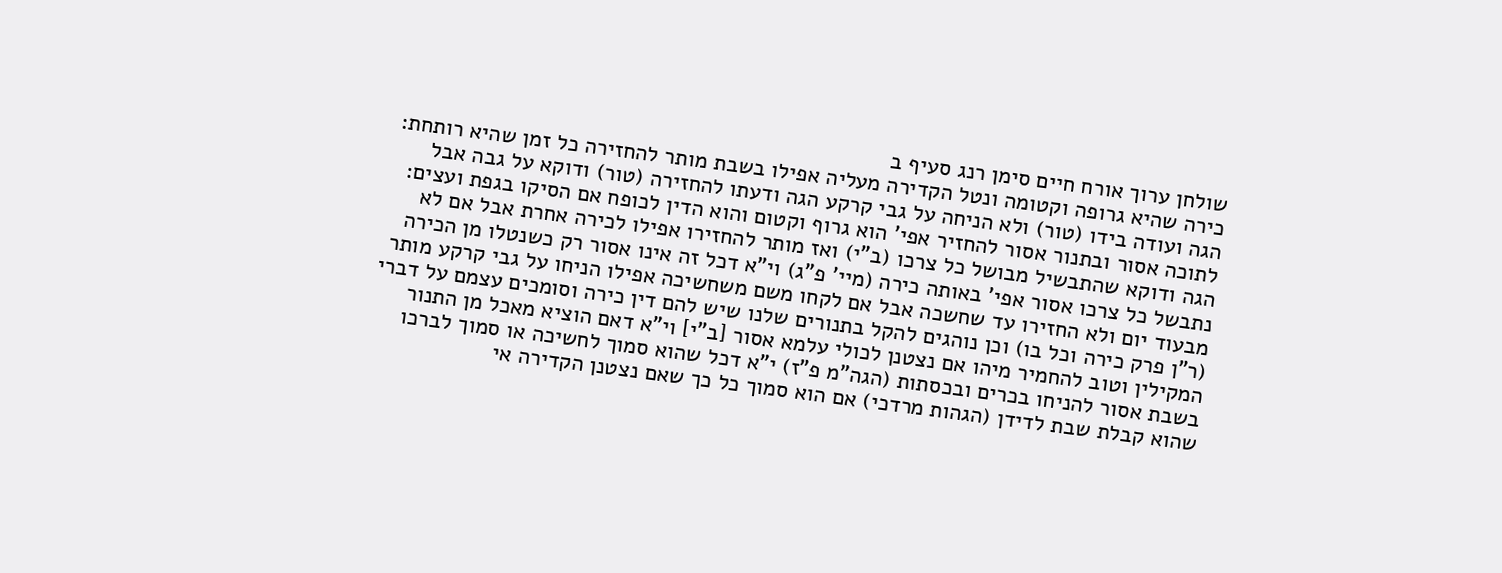שולחן ערוך אורח חיים סימן רנג סעיף ב
כירה שהיא גרופה וקטומה ונטל הקדירה מעליה אפילו בשבת מותר להחזירה כל זמן שהיא רותחת: הגה ועודה בידו (טור) ולא הניחה על גבי קרקע הגה ודעתו להחזירה (טור) ודוקא על גבה אבל לתוכה אסור ובתנור אסור להחזיר אפי' הוא גרוף וקטום והוא הדין לכופח אם הסיקו בגפת ועצים: הגה ודוקא שהתבשיל מבושל כל צרכו (ב"י) ואז מותר להחזירו אפילו לכירה אחרת אבל אם לא נתבשל כל צרכו אסור אפי' באותה כירה (מיי' פ"ג) וי"א דכל זה אינו אסור רק כשנטלו מן הכירה מבעוד יום ולא החזירו עד שחשכה אבל אם לקחו משם משחשיכה אפילו הניחו על גבי קרקע מותר (ר"ן פרק כירה וכל בו) וכן נוהגים להקל בתנורים שלנו שיש להם דין כירה וסומכים עצמם על דברי המקילין וטוב להחמיר מיהו אם נצטנן לכולי עלמא אסור [ב"י] וי"א דאם הוציא מאכל מן התנור בשבת אסור להניחו בכרים ובכסתות (הגה"מ פ"ז) י"א דכל שהוא סמוך לחשיכה או סמוך לברכו שהוא קבלת שבת לדידן (הגהות מרדכי) אם הוא סמוך כל כך שאם נצטנן הקדירה אי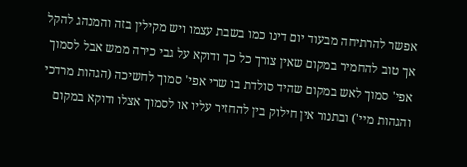אפשר להרתיחה מבעוד יום דינו כמו בשבת עצמו ויש מקילין בזה והמנהג להקל אך טוב להחמיר במקום שאין צורך כל כך ודוקא על גבי כירה ממש אבל לסמוך אפי' סמוך לאש במקום שהיד סולדת בו שרי אפי' סמוך לחשיכה (הגהות מרדכי והגהות מיי') ובתנור אין חילוק בין להחזיר עליו או לסמוך אצלו ודוקא במקום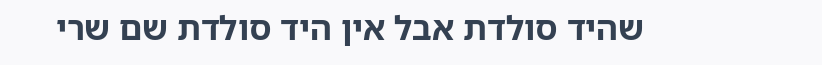שהיד סולדת אבל אין היד סולדת שם שרי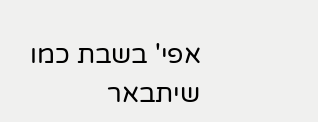אפי' בשבת כמו שיתבאר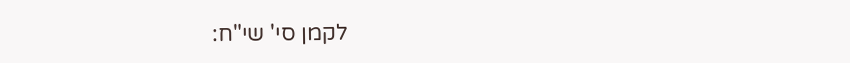לקמן סי' שי"ח: